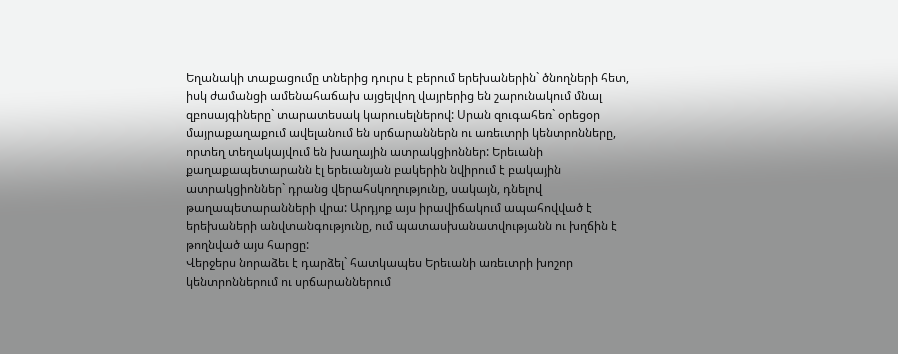Եղանակի տաքացումը տներից դուրս է բերում երեխաներին` ծնողների հետ, իսկ ժամանցի ամենահաճախ այցելվող վայրերից են շարունակում մնալ զբոսայգիները` տարատեսակ կարուսելներով: Սրան զուգահեռ` օրեցօր մայրաքաղաքում ավելանում են սրճարաններն ու առեւտրի կենտրոնները, որտեղ տեղակայվում են խաղային ատրակցիոններ: Երեւանի քաղաքապետարանն էլ երեւանյան բակերին նվիրում է բակային ատրակցիոններ` դրանց վերահսկողությունը, սակայն, դնելով թաղապետարանների վրա: Արդյոք այս իրավիճակում ապահովված է երեխաների անվտանգությունը, ում պատասխանատվությանն ու խղճին է թողնված այս հարցը:
Վերջերս նորաձեւ է դարձել` հատկապես Երեւանի առեւտրի խոշոր կենտրոններում ու սրճարաններում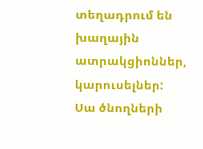տեղադրում են խաղային ատրակցիոններ, կարուսելներ: Սա ծնողների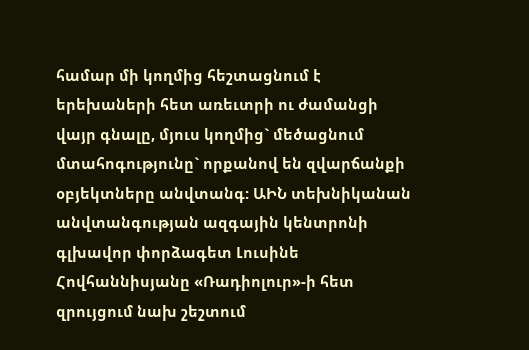համար մի կողմից հեշտացնում է երեխաների հետ առեւտրի ու ժամանցի վայր գնալը, մյուս կողմից` մեծացնում մտահոգությունը` որքանով են զվարճանքի օբյեկտները անվտանգ: ԱԻՆ տեխնիկանան անվտանգության ազգային կենտրոնի գլխավոր փորձագետ Լուսինե Հովհաննիսյանը «Ռադիոլուր»-ի հետ զրույցում նախ շեշտում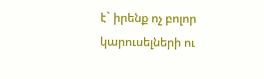է` իրենք ոչ բոլոր կարուսելների ու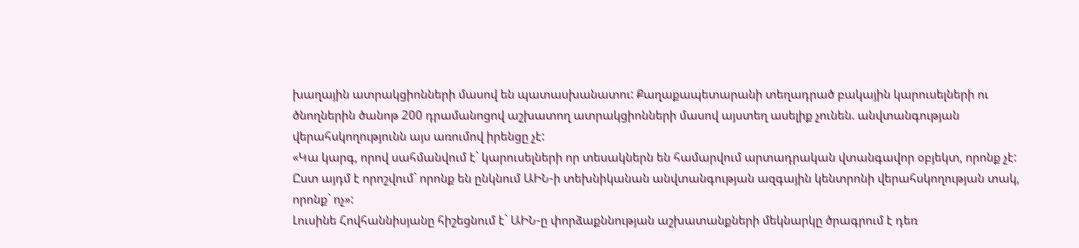խաղային ատրակցիոնների մասով են պատասխանատու: Քաղաքապետարանի տեղադրած բակային կարուսելների ու ծնողներին ծանոթ 200 դրամանոցով աշխատող ատրակցիոնների մասով այստեղ ասելիք չունեն. անվտանգության վերահսկողությունն այս առումով իրենցը չէ:
«Կա կարգ, որով սահմանվում է` կարուսելների որ տեսակներն են համարվում արտադրական վտանգավոր օբյեկտ, որոնք չէ: Ըստ այդմ է որոշվում` որոնք են ընկնում ԱԻՆ-ի տեխնիկանան անվտանգության ազգային կենտրոնի վերահսկողության տակ, որոնք` ոչ»:
Լուսինե Հովհաննիսյանը հիշեցնում է` ԱԻՆ-ը փորձաքննության աշխատանքների մեկնարկը ծրագրում է դեռ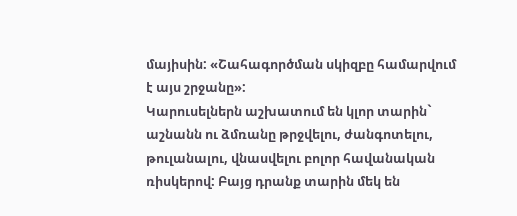մայիսին: «Շահագործման սկիզբը համարվում է այս շրջանը»:
Կարուսելներն աշխատում են կլոր տարին` աշնանն ու ձմռանը թրջվելու, ժանգոտելու, թուլանալու, վնասվելու բոլոր հավանական ռիսկերով: Բայց դրանք տարին մեկ են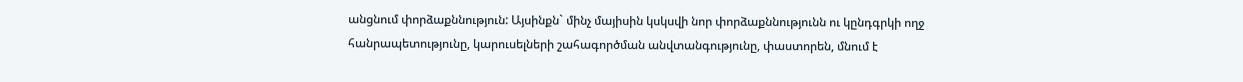անցնում փորձաքննություն: Այսինքն` մինչ մայիսին կսկսվի նոր փորձաքննությունն ու կընդգրկի ողջ հանրապետությունը, կարուսելների շահագործման անվտանգությունը, փաստորեն, մնում է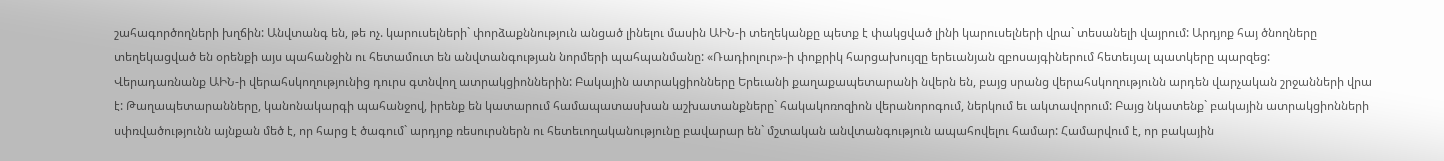շահագործողների խղճին: Անվտանգ են, թե ոչ. կարուսելների` փորձաքննություն անցած լինելու մասին ԱԻՆ-ի տեղեկանքը պետք է փակցված լինի կարուսելների վրա` տեսանելի վայրում: Արդյոք հայ ծնողները տեղեկացված են օրենքի այս պահանջին ու հետամուտ են անվտանգության նորմերի պահպանմանը: «Ռադիոլուր»-ի փոքրիկ հարցախույզը երեւանյան զբոսայգիներում հետեւյալ պատկերը պարզեց:
Վերադառնանք ԱԻՆ-ի վերահսկողությունից դուրս գտնվող ատրակցիոններին: Բակային ատրակցիոնները Երեւանի քաղաքապետարանի նվերն են, բայց սրանց վերահսկողությունն արդեն վարչական շրջանների վրա է: Թաղապետարանները, կանոնակարգի պահանջով, իրենք են կատարում համապատասխան աշխատանքները` հակակոռոզիոն վերանորոգում, ներկում եւ ակտավորում: Բայց նկատենք` բակային ատրակցիոնների սփռվածությունն այնքան մեծ է, որ հարց է ծագում` արդյոք ռեսուրսներն ու հետեւողականությունը բավարար են` մշտական անվտանգություն ապահովելու համար: Համարվում է, որ բակային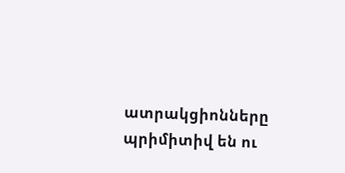ատրակցիոնները պրիմիտիվ են ու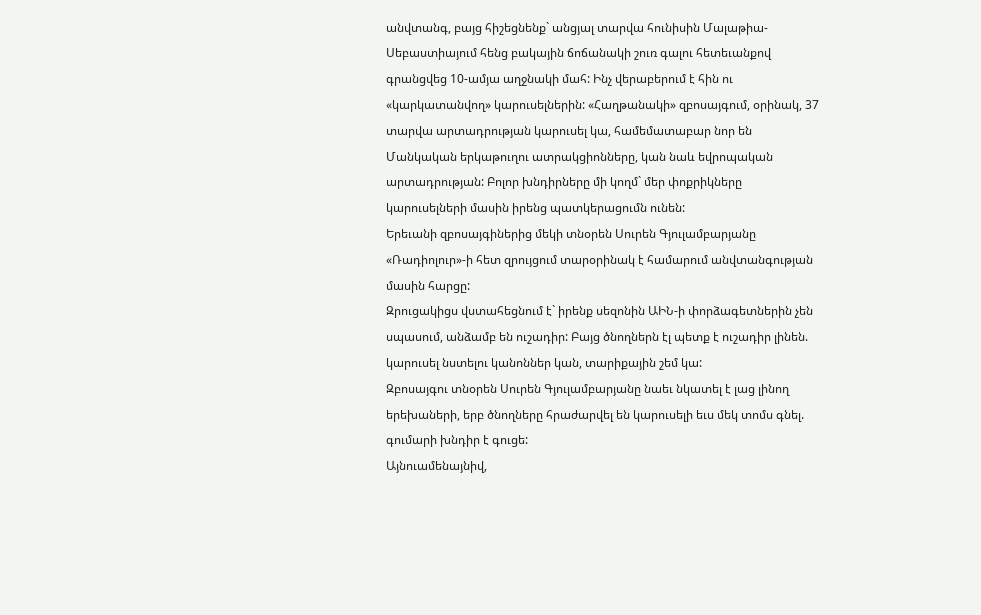անվտանգ, բայց հիշեցնենք` անցյալ տարվա հունիսին Մալաթիա-Սեբաստիայում հենց բակային ճոճանակի շուռ գալու հետեւանքով գրանցվեց 10-ամյա աղջնակի մահ: Ինչ վերաբերում է հին ու «կարկատանվող» կարուսելներին: «Հաղթանակի» զբոսայգում, օրինակ, 37 տարվա արտադրության կարուսել կա, համեմատաբար նոր են Մանկական երկաթուղու ատրակցիոնները, կան նաև եվրոպական արտադրության: Բոլոր խնդիրները մի կողմ` մեր փոքրիկները կարուսելների մասին իրենց պատկերացումն ունեն:
Երեւանի զբոսայգիներից մեկի տնօրեն Սուրեն Գյուլամբարյանը «Ռադիոլուր»-ի հետ զրույցում տարօրինակ է համարում անվտանգության մասին հարցը:
Զրուցակիցս վստահեցնում է` իրենք սեզոնին ԱԻՆ-ի փորձագետներին չեն սպասում, անձամբ են ուշադիր: Բայց ծնողներն էլ պետք է ուշադիր լինեն. կարուսել նստելու կանոններ կան, տարիքային շեմ կա:
Զբոսայգու տնօրեն Սուրեն Գյուլամբարյանը նաեւ նկատել է լաց լինող երեխաների, երբ ծնողները հրաժարվել են կարուսելի եւս մեկ տոմս գնել. գումարի խնդիր է գուցե:
Այնուամենայնիվ,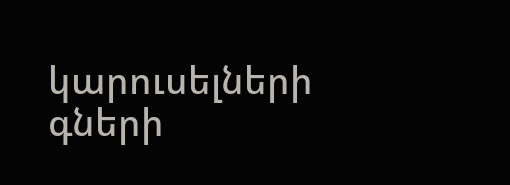կարուսելների գների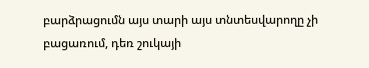բարձրացումն այս տարի այս տնտեսվարողը չի բացառում, դեռ շուկայի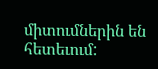միտումներին են հետեւում: